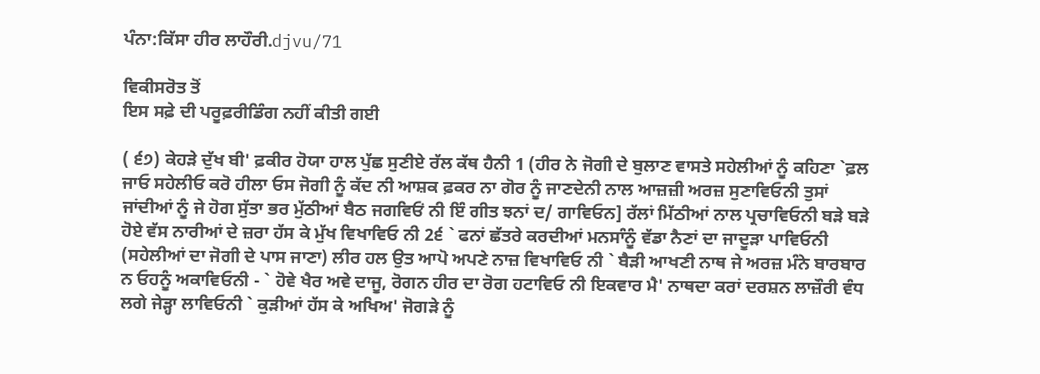ਪੰਨਾ:ਕਿੱਸਾ ਹੀਰ ਲਾਹੌਰੀ.djvu/71

ਵਿਕੀਸਰੋਤ ਤੋਂ
ਇਸ ਸਫ਼ੇ ਦੀ ਪਰੂਫ਼ਰੀਡਿੰਗ ਨਹੀਂ ਕੀਤੀ ਗਈ

( ੬੭) ਕੇਹੜੇ ਦੁੱਖ ਬੀ' ਫ਼ਕੀਰ ਹੋਯਾ ਹਾਲ ਪੁੱਛ ਸੁਣੀਏ ਰੱਲ ਕੱਥ ਹੈਨੀ 1 (ਹੀਰ ਨੇ ਜੋਗੀ ਦੇ ਬੁਲਾਣ ਵਾਸਤੇ ਸਹੇਲੀਆਂ ਨੂੰ ਕਹਿਣਾ `ਫ਼ਲ ਜਾਓ ਸਹੇਲੀਓ ਕਰੋ ਹੀਲਾ ਓਸ ਜੋਗੀ ਨੂੰ ਕੱਦ ਨੀ ਆਸ਼ਕ ਫ਼ਕਰ ਨਾ ਗੋਰ ਨੂੰ ਜਾਣਦੇਨੀ ਨਾਲ ਆਜ਼ਜ਼ੀ ਅਰਜ਼ ਸੁਣਾਵਿਓਨੀ ਤੁਸਾਂ ਜਾਂਦੀਆਂ ਨੂੰ ਜੇ ਹੋਗ ਸੁੱਤਾ ਭਰ ਮੁੱਠੀਆਂ ਬੈਠ ਜਗਵਿਓਂ ਨੀ ਇੰ ਗੀਤ ਝਨਾਂ ਦ/ ਗਾਵਿਓਨ] ਰੱਲਾਂ ਮਿੱਠੀਆਂ ਨਾਲ ਪ੍ਰਚਾਵਿਓਨੀ ਬੜੇ ਬੜੇ ਹੋਏ ਵੱਸ ਨਾਰੀਆਂ ਦੇ ਜ਼ਰਾ ਹੱਸ ਕੇ ਮੁੱਖ ਵਿਖਾਵਿਓ ਨੀ 2੬ ` ਫਨਾਂ ਛੱਤਰੇ ਕਰਦੀਆਂ ਮਨਸਾੰਨੂੰ ਵੱਡਾ ਨੈਣਾਂ ਦਾ ਜਾਦੂੜਾ ਪਾਵਿਓਨੀ (ਸਹੇਲੀਆਂ ਦਾ ਜੋਗੀ ਦੇ ਪਾਸ ਜਾਣਾ) ਲੀਰ ਹਲ ਉਤ ਆਪੋ ਅਪਣੇ ਨਾਜ਼ ਵਿਖਾਵਿਓ ਨੀ ` ਬੈੜੀ ਆਖਣੀ ਨਾਥ ਜੇ ਅਰਜ਼ ਮੰਨੇ ਬਾਰਬਾਰ ਨ ਓਹਨੂੰ ਅਕਾਵਿਓਨੀ - ` ਹੋਵੇ ਖੈਰ ਅਵੇ ਦਾਜੂ, ਰੋਗਨ ਹੀਰ ਦਾ ਰੋਗ ਹਟਾਵਿਓ ਨੀ ਇਕਵਾਰ ਮੈ' ਨਾਥਦਾ ਕਰਾਂ ਦਰਸ਼ਨ ਲਾਜ਼ੌਰੀ ਵੰਧ ਲਗੇ ਜੇੜ੍ਹਾ ਲਾਵਿਓਨੀ ` ਕੁੜੀਆਂ ਹੱਸ ਕੇ ਅਖਿਅ' ਜੋਗੜੇ ਨੂੰ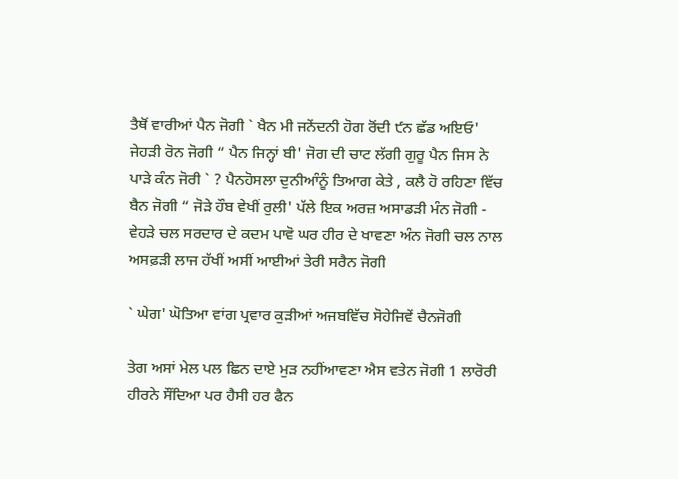ਤੈਥੋਂ ਵਾਰੀਆਂ ਪੈਨ ਜੋਗੀ ` ਖੈਨ ਮੀ ਜਨੇਂਦਨੀ ਹੋਗ ਰੋਂਦੀ ੯ਨ ਛੱਡ ਅਇਓ' ਜੇਹੜੀ ਰੋਨ ਜੋਗੀ “ ਪੈਨ ਜਿਨ੍ਹਾਂ ਬੀ' ਜੋਗ ਦੀ ਚਾਟ ਲੱਗੀ ਗੁਰੂ ਪੈਨ ਜਿਸ ਨੇ ਪਾੜੇ ਕੰਨ ਜੋਰੀ ` ? ਪੈਨਹੋਸਲਾ ਦੁਨੀਆੰਨੂੰ ਤਿਆਗ ਕੇਤੇ , ਕਲੈ ਹੋ ਰਹਿਣਾ ਵਿੱਚ ਬੈਨ ਜੋਗੀ “ ਜੋੜੇ ਹੌਬ ਵੇਖੀਂ ਰੁਲੀ' ਪੱਲੇ ਇਕ ਅਰਜ਼ ਅਸਾਡੜੀ ਮੰਨ ਜੋਗੀ - ਵੇਹੜੇ ਚਲ ਸਰਦਾਰ ਦੇ ਕਦਮ ਪਾਵੋ ਘਰ ਹੀਰ ਦੇ ਖਾਵਣਾ ਅੰਨ ਜੋਗੀ ਚਲ ਨਾਲ ਅਸਫ਼ੜੀ ਲਾਜ ਹੱਖੀਂ ਅਸੀਂ ਆਈਆਂ ਤੇਰੀ ਸਰੈਨ ਜੋਗੀ

` ਘੇਗ' ਘੋਤਿਆ ਵਾਂਗ ਪ੍ਰਵਾਰ ਕੁੜੀਆਂ ਅਜਬਵਿੱਚ ਸੋਹੇਜਿਵੇਂ ਚੈਨਜੋਗੀ

ਤੇਗ ਅਸਾਂ ਮੇਲ ਪਲ ਛਿਨ ਦਾਏ ਮੁੜ ਨਹੀਂਆਵਣਾ ਐਸ ਵਤੇਨ ਜੋਗੀ 1 ਲਾਰੋਰੀ ਹੀਰਨੇ ਸੌਂਦਿਆ ਪਰ ਹੈਸੀ ਹਰ ਫੈਨ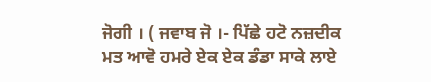ਜੋਗੀ । ( ਜਵਾਬ ਜੋ ।- ਪਿੱਛੇ ਹਟੋ ਨਜ਼ਦੀਕ ਮਤ ਆਵੋ ਹਮਰੇ ਏਕ ਏਕ ਡੰਡਾ ਸਾਕੇ ਲਾਏ